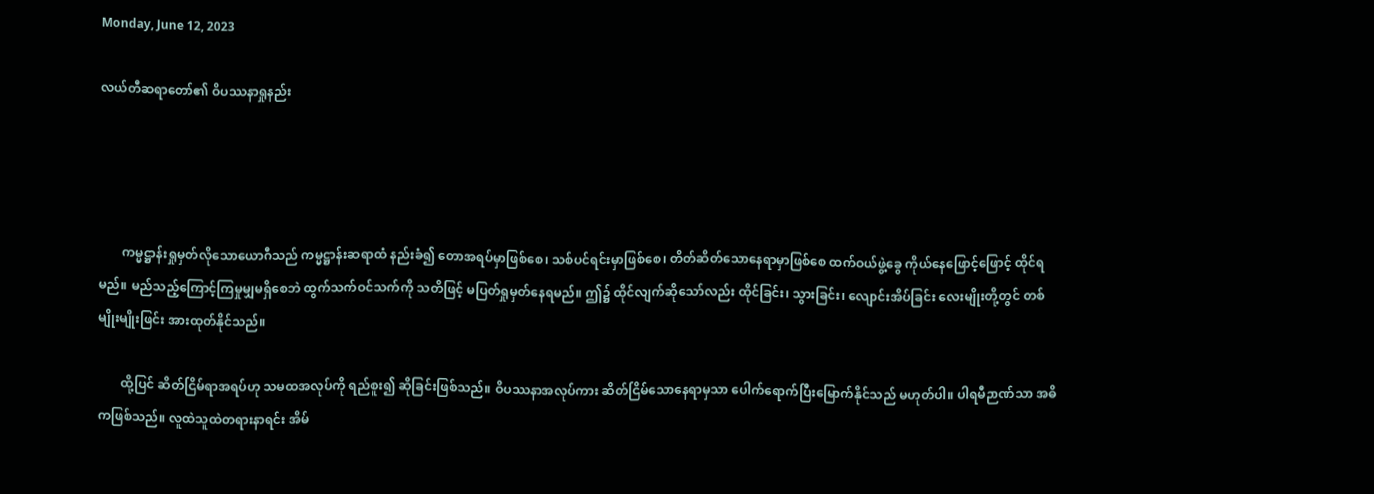Monday, June 12, 2023

လယ်တီဆရာတော်၏ ဝိပဿနာရှုနည်း




       ကမ္မဋ္ဌာန်းရှုမှတ်လိုသောယောဂီသည် ကမ္မဋ္ဌာန်းဆရာထံ နည်းခံ၍ တောအရပ်မှာဖြစ်စေ၊ သစ်ပင်ရင်းမှာဖြစ်စေ၊ တိတ်ဆိတ်သောနေရာမှာဖြစ်စေ ထက်ဝယ်ဖွဲ့ခွေ ကိုယ်နေဖြောင့်ဖြောင့် ထိုင်ရမည်။ မည်သည့်ကြောင့်ကြမှုမျှမရှိစေဘဲ ထွက်သက်ဝင်သက်ကို သတိဖြင့် မပြတ်ရှုမှတ်နေရမည်။ ဤ၌ ထိုင်လျက်ဆိုသော်လည်း ထိုင်ခြင်း၊ သွားခြင်း၊ လျောင်းအိပ်ခြင်း လေးမျိုးတို့တွင် တစ်မျိုးမျိုးဖြင်း အားထုတ်နိုင်သည်။

       ထို့ပြင် ဆိတ်ငြိမ်ရာအရပ်ဟု သမထအလုပ်ကို ရည်စူး၍ ဆိုခြင်းဖြစ်သည်။ ဝိပဿနာအလုပ်ကား ဆိတ်ငြိမ်သောနေရာမှသာ ပေါက်ရောက်ပြီးမြောက်နိုင်သည် မဟုတ်ပါ။ ပါရမီဉာဏ်သာ အဓိကဖြစ်သည်။ လူထဲသူထဲတရားနာရင်း အိမ်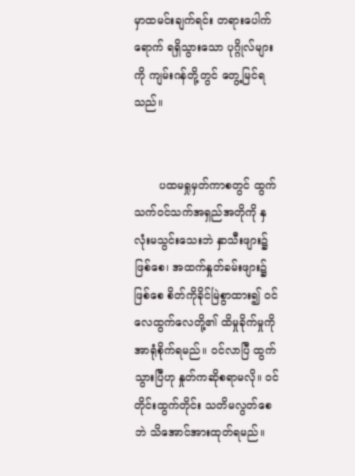မှာထမင်းချက်ရင်း တရားပေါက်ရောက် ရရှိသွားသော ပုဂ္ဂိုလ်များကို ကျမ်းဂန်တို့တွင် တွေ့မြင်ရသည်။


       ပထမရှုမှတ်ကာစတွင် ထွက်သက်ဝင်သက်အရှည်အတိုကို နှလုံးမသွင်းသေးဘဲ နှာသီးဖျား၌ဖြစ်စေ၊ အထက်နှုတ်ခမ်းဖျား၌ဖြစ်စေ စိတ်ကိုခိုင်မြဲစွာထား၍ ဝင်လေထွက်လေတို့၏ ထိမှုခိုက်မှုကို အာရုံစိုက်ရမည်။ ဝင်လာပြီ ထွက်သွားပြီဟု နှုတ်ကဆိုစရာမလို။ ဝင်တိုင်းထွက်တိုင်း သတိမလွတ်စေဘဲ သိအောင်အားထုတ်ရမည်။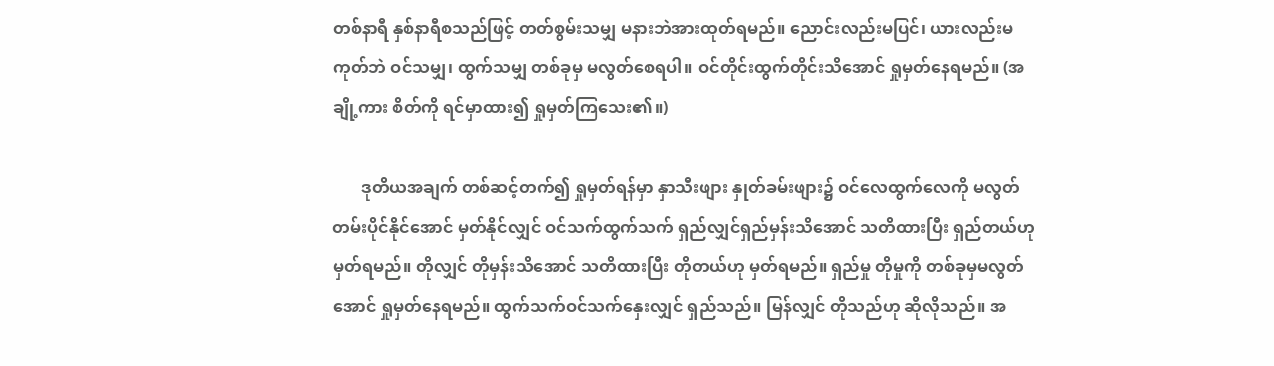တစ်နာရီ နှစ်နာရီစသည်ဖြင့် တတ်စွမ်းသမျှ မနားဘဲအားထုတ်ရမည်။ ညောင်းလည်းမပြင်၊ ယားလည်းမကုတ်ဘဲ ဝင်သမျှ၊ ထွက်သမျှ တစ်ခုမှ မလွတ်စေရပါ။ ဝင်တိုင်းထွက်တိုင်းသိအောင် ရှုမှတ်နေရမည်။ (အချို့ကား စိတ်ကို ရင်မှာထား၍ ရှုမှတ်ကြသေး၏။)

       ဒုတိယအချက် တစ်ဆင့်တက်၍ ရှုမှတ်ရန်မှာ နှာသီးဖျား နှုတ်ခမ်းဖျား၌ ဝင်လေထွက်လေကို မလွတ်တမ်းပိုင်နိုင်အောင် မှတ်နိုင်လျှင် ဝင်သက်ထွက်သက် ရှည်လျှင်ရှည်မှန်းသိအောင် သတိထားပြီး ရှည်တယ်ဟု မှတ်ရမည်။ တိုလျှင် တိုမှန်းသိအောင် သတိထားပြီး တိုတယ်ဟု မှတ်ရမည်။ ရှည်မှု တိုမှုကို တစ်ခုမှမလွတ်အောင် ရှုမှတ်နေရမည်။ ထွက်သက်ဝင်သက်နှေးလျှင် ရှည်သည်။ မြန်လျှင် တိုသည်ဟု ဆိုလိုသည်။ အ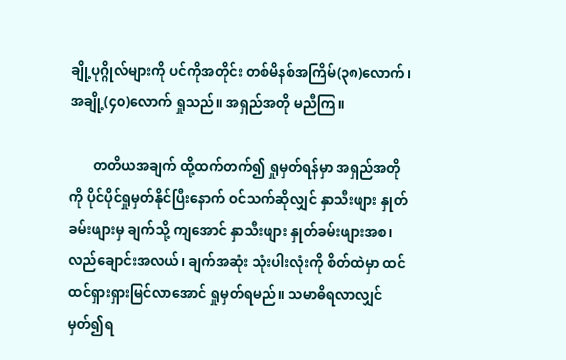ချို့ပုဂ္ဂိုလ်များကို ပင်ကိုအတိုင်း တစ်မိနစ်အကြိမ်(၃၈)လောက်၊ အချို့(၄၀)လောက် ရှုသည်။ အရှည်အတို မညီကြ။

       တတိယအချက် ထို့ထက်တက်၍ ရှုမှတ်ရန်မှာ အရှည်အတိုကို ပိုင်ပိုင်ရှုမှတ်နိုင်ပြီးနောက် ဝင်သက်ဆိုလျှင် နှာသီးဖျား နှုတ်ခမ်းဖျားမှ ချက်သို့ ကျအောင် နှာသီးဖျား နှုတ်ခမ်းဖျားအစ၊ လည်ချောင်းအလယ်၊ ချက်အဆုံး သုံးပါးလုံးကို စိတ်ထဲမှာ ထင်ထင်ရှားရှားမြင်လာအောင် ရှုမှတ်ရမည်။ သမာဓိရလာလျှင် မှတ်၍ရ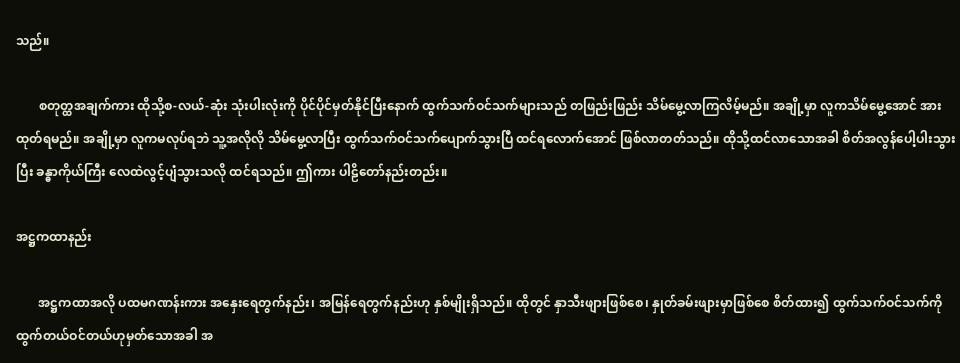သည်။

       စတုတ္ထအချက်ကား ထိုသို့စ-လယ်-ဆုံး သုံးပါးလုံးကို ပိုင်ပိုင်မှတ်နိုင်ပြီးနောက် ထွက်သက်ဝင်သက်များသည် တဖြည်းဖြည်း သိမ်မွေ့လာကြလိမ့်မည်။ အချို့မှာ လူကသိမ်မွေ့အောင် အားထုတ်ရမည်။ အချို့မှာ လူကမလုပ်ရဘဲ သူ့အလိုလို သိမ်မွေ့လာပြီး ထွက်သက်ဝင်သက်ပျောက်သွားပြီ ထင်ရလောက်အောင် ဖြစ်လာတတ်သည်။ ထိုသို့ထင်လာသောအခါ စိတ်အလွန်ပေါ့ပါးသွားပြီး ခန္ဓာကိုယ်ကြီး လေထဲလွင့်ပျံသွားသလို ထင်ရသည်။ ဤကား ပါဠိတော်နည်းတည်း။

အဋ္ဌကထာနည်း

       အဋ္ဌကထာအလို ပထမဂဏန်းကား အနှေးရေတွက်နည်း၊ အမြန်ရေတွက်နည်းဟု နှစ်မျိုးရှိသည်။ ထိုတွင် နှာသီးဖျားဖြစ်စေ၊ နှုတ်ခမ်းဖျားမှာဖြစ်စေ စိတ်ထား၍ ထွက်သက်ဝင်သက်ကို ထွက်တယ်ဝင်တယ်ဟုမှတ်သောအခါ အ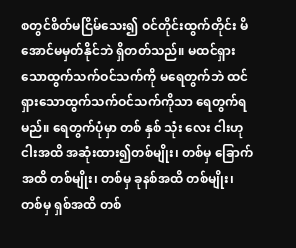စတွင်စိတ်မငြိမ်သေး၍ ဝင်တိုင်းထွက်တိုင်း မိအောင်မမှတ်နိုင်ဘဲ ရှိတတ်သည်။ မထင်ရှားသောထွက်သက်ဝင်သက်ကို မရေတွက်ဘဲ ထင်ရှားသောထွက်သက်ဝင်သက်ကိုသာ ရေတွက်ရမည်။ ရေတွက်ပုံမှာ တစ် နှစ် သုံး လေး ငါးဟု ငါးအထိ အဆုံးထား၍တစ်မျိုး၊ တစ်မှ ခြောက်အထိ တစ်မျိုး၊ တစ်မှ ခုနစ်အထိ တစ်မျိုး၊ တစ်မှ ရှစ်အထိ တစ်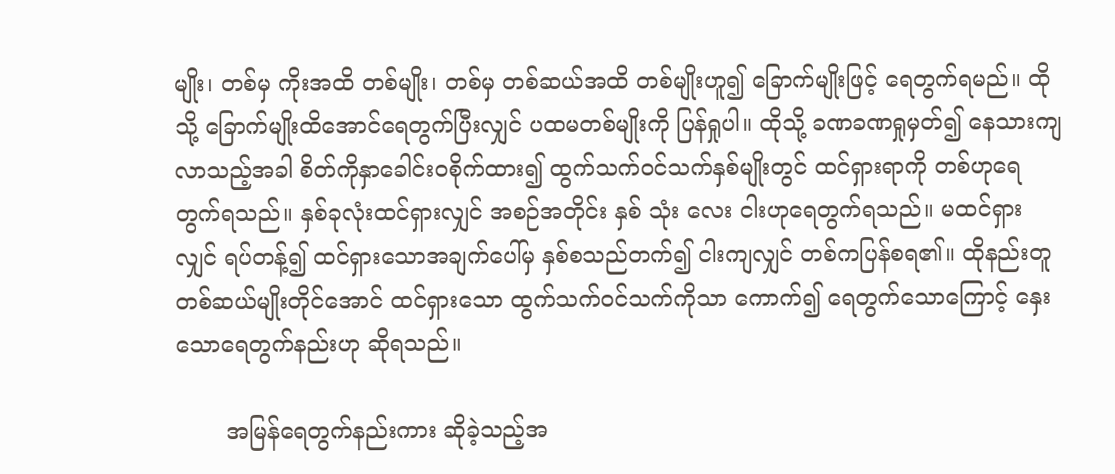မျိုး၊ တစ်မှ ကိုးအထိ တစ်မျိုး၊ တစ်မှ တစ်ဆယ်အထိ တစ်မျိုးဟူ၍ ခြောက်မျိုးဖြင့် ရေတွက်ရမည်။ ထိုသို့ ခြောက်မျိုးထိအောင်ရေတွက်ပြီးလျှင် ပထမတစ်မျိုးကို ပြန်ရှုပါ။ ထိုသို့ ခဏခဏရှုမှတ်၍ နေသားကျလာသည့်အခါ စိတ်ကိုနှာခေါင်းဝစိုက်ထား၍ ထွက်သက်ဝင်သက်နှစ်မျိုးတွင် ထင်ရှားရာကို တစ်ဟုရေတွက်ရသည်။ နှစ်ခုလုံးထင်ရှားလျှင် အစဉ်အတိုင်း နှစ် သုံး လေး ငါးဟုရေတွက်ရသည်။ မထင်ရှားလျှင် ရပ်တန့်၍ ထင်ရှားသောအချက်ပေါ်မှ နှစ်စသည်တက်၍ ငါးကျလျှင် တစ်ကပြန်စရ၏။ ထိုနည်းတူ တစ်ဆယ်မျိုးတိုင်အောင် ထင်ရှားသော ထွက်သက်ဝင်သက်ကိုသာ ကောက်၍ ရေတွက်သောကြောင့် နှေးသောရေတွက်နည်းဟု ဆိုရသည်။

       အမြန်ရေတွက်နည်းကား ဆိုခဲ့သည့်အ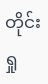တိုင်း ရှု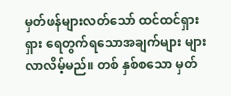မှတ်ဖန်များလတ်သော် ထင်ထင်ရှားရှား ရေတွက်ရသောအချက်များ များလာလိမ့်မည်။ တစ် နှစ်စသော မှတ်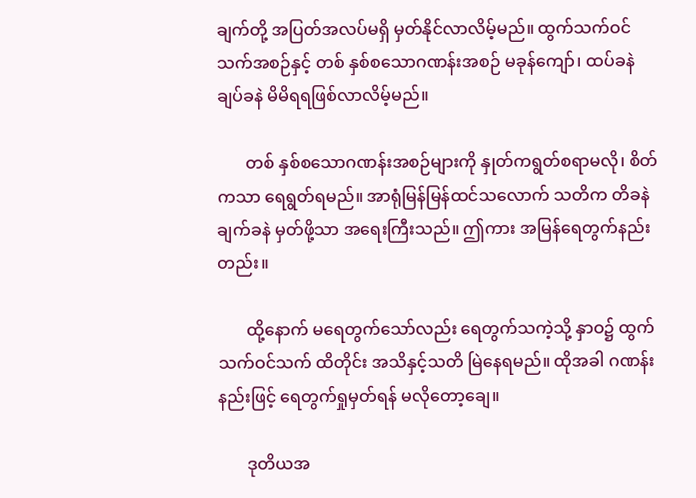ချက်တို့ အပြတ်အလပ်မရှိ မှတ်နိုင်လာလိမ့်မည်။ ထွက်သက်ဝင်သက်အစဉ်နှင့် တစ် နှစ်စသောဂဏန်းအစဉ် မခုန်ကျော်၊ ထပ်ခနဲ ချပ်ခနဲ မိမိရရဖြစ်လာလိမ့်မည်။

       တစ် နှစ်စသောဂဏန်းအစဉ်များကို နှုတ်ကရွတ်စရာမလို၊ စိတ်ကသာ ရေရွတ်ရမည်။ အာရုံမြန်မြန်ထင်သလောက် သတိက တိခနဲ ချက်ခနဲ မှတ်ဖို့သာ အရေးကြီးသည်။ ဤကား အမြန်ရေတွက်နည်းတည်း။

       ထို့နောက် မရေတွက်သော်လည်း ရေတွက်သကဲ့သို့ နှာဝ၌ ထွက်သက်ဝင်သက် ထိတိုင်း အသိနှင့်သတိ မြဲနေရမည်။ ထိုအခါ ဂဏန်းနည်းဖြင့် ရေတွက်ရှုမှတ်ရန် မလိုတော့ချေ။

       ဒုတိယအ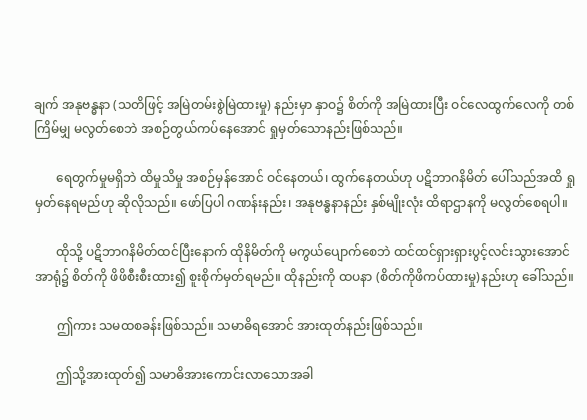ချက် အနုဗန္ဓနာ (သတိဖြင့် အမြဲတမ်းစွဲမြဲထားမှု) နည်းမှာ နှာဝ၌ စိတ်ကို အမြဲထားပြီး ဝင်လေထွက်လေကို တစ်ကြိမ်မျှ မလွတ်စေဘဲ အစဉ်တွယ်ကပ်နေအောင် ရှုမှတ်သောနည်းဖြစ်သည်။

       ရေတွက်မှုမရှိဘဲ ထိမှုသိမှု အစဉ်မှန်အောင် ဝင်နေတယ်၊ ထွက်နေတယ်ဟု ပဋိဘာဂနိမိတ် ပေါ်သည်အထိ ရှုမှတ်နေရမည်ဟု ဆိုလိုသည်။ ဖော်ပြပါ ဂဏန်းနည်း၊ အနုဗန္ဓနာနည်း နှစ်မျိုးလုံး ထိရာဌာနကို မလွတ်စေရပါ။

       ထိုသို့ ပဋိဘာဂနိမိတ်ထင်ပြီးနောက် ထိုနိမိတ်ကို မကွယ်ပျောက်စေဘဲ ထင်ထင်ရှားရှားပွင့်လင်းသွားအောင် အာရုံ၌ စိတ်ကို ဖိဖိစီးစီးထား၍ စူးစိုက်မှတ်ရမည်။ ထိုနည်းကို ထပနာ (စိတ်ကိုဖိကပ်ထားမှု)နည်းဟု ခေါ်သည်။

       ဤကား သမထစခန်းဖြစ်သည်။ သမာဓိရအောင် အားထုတ်နည်းဖြစ်သည်။

       ဤသို့အားထုတ်၍ သမာဓိအားကောင်းလာသောအခါ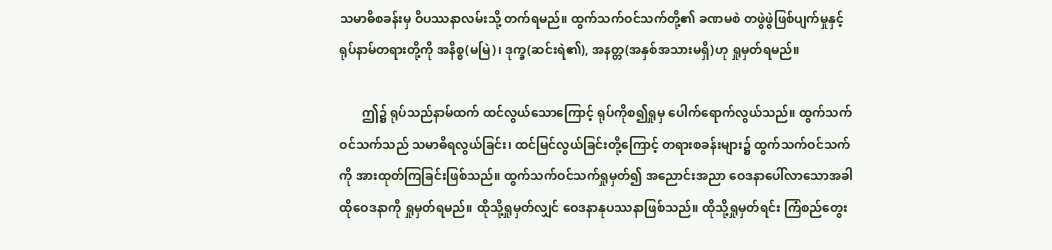သမာဓိစခန်းမှ ဝိပဿနာလမ်းသို့ တက်ရမည်။ ထွက်သက်ဝင်သက်တို့၏ ခဏမစဲ တဖွဲဖွဲဖြစ်ပျက်မှုနှင့် ရုပ်နာမ်တရားတို့ကို အနိစ္စ(မမြဲ)၊ ဒုက္ခ(ဆင်းရဲ၏), အနတ္တ(အနှစ်အသားမရှိ)ဟု ရှုမှတ်ရမည်။

       ဤ၌ ရုပ်သည်နာမ်ထက် ထင်လွယ်သောကြောင့် ရုပ်ကိုစ၍ရှုမှ ပေါက်ရောက်လွယ်သည်။ ထွက်သက်ဝင်သက်သည် သမာဓိရလွယ်ခြင်း၊ ထင်မြင်လွယ်ခြင်းတို့ကြောင့် တရားစခန်းများ၌ ထွက်သက်ဝင်သက်ကို အားထုတ်ကြခြင်းဖြစ်သည်။ ထွက်သက်ဝင်သက်ရှုမှတ်၍ အညောင်းအညာ ဝေဒနာပေါ်လာသောအခါ ထိုဝေဒနာကို ရှုမှတ်ရမည်။ ထိုသို့ရှုမှတ်လျှင် ဝေဒနာနုပဿနာဖြစ်သည်။ ထိုသို့ရှုမှတ်ရင်း ကြံစည်တွေး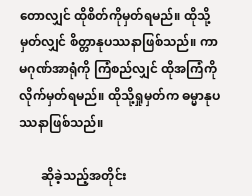တောလျှင် ထိုစိတ်ကိုမှတ်ရမည်။ ထိုသို့မှတ်လျှင် စိတ္တာနုပဿနာဖြစ်သည်။ ကာမဂုဏ်အာရုံကို ကြံစည်လျှင် ထိုအကြံကို လိုက်မှတ်ရမည်။ ထိုသို့ရှုမှတ်က ဓမ္မာနုပဿနာဖြစ်သည်။

       ဆိုခဲ့သည့်အတိုင်း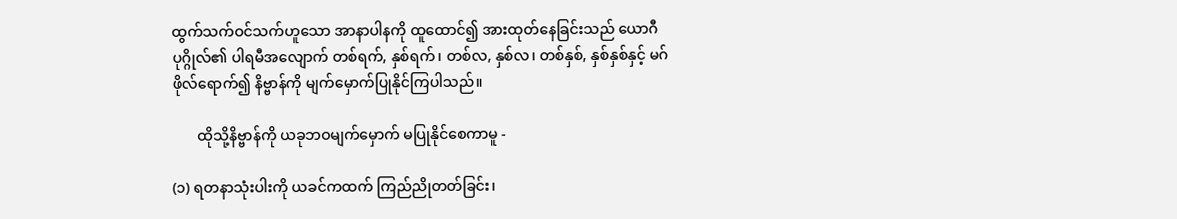ထွက်သက်ဝင်သက်ဟူသော အာနာပါနကို ထူထောင်၍ အားထုတ်နေခြင်းသည် ယောဂီပုဂ္ဂိုလ်၏ ပါရမီအလျောက် တစ်ရက်, နှစ်ရက်၊ တစ်လ, နှစ်လ၊ တစ်နှစ်, နှစ်နှစ်နှင့် မဂ်ဖိုလ်ရောက်၍ နိဗ္ဗာန်ကို မျက်မှောက်ပြုနိုင်ကြပါသည်။

       ထိုသို့နိဗ္ဗာန်ကို ယခုဘဝမျက်မှောက် မပြုနိုင်စေကာမူ -

(၁) ရတနာသုံးပါးကို ယခင်ကထက် ကြည်ညိုတတ်ခြင်း၊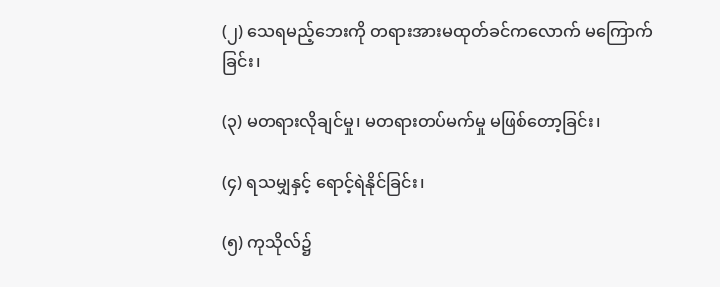(၂) သေရမည့်ဘေးကို တရားအားမထုတ်ခင်ကလောက် မကြောက်ခြင်း၊

(၃) မတရားလိုချင်မှု၊ မတရားတပ်မက်မှု မဖြစ်တော့ခြင်း၊

(၄) ရသမျှနှင့် ရောင့်ရဲနိုင်ခြင်း၊

(၅) ကုသိုလ်၌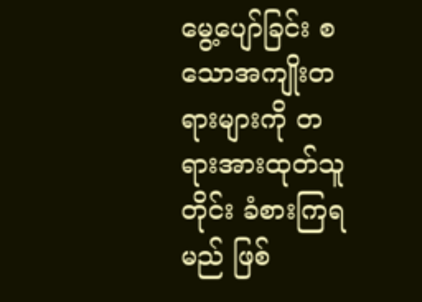မွေ့ပျော်ခြင်း စသောအကျိုးတရားများကို တရားအားထုတ်သူတိုင်း ခံစားကြရမည် ဖြစ်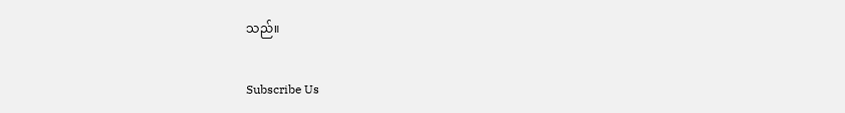သည်။

Subscribe Us